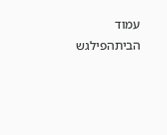עמוד הביתהפילגש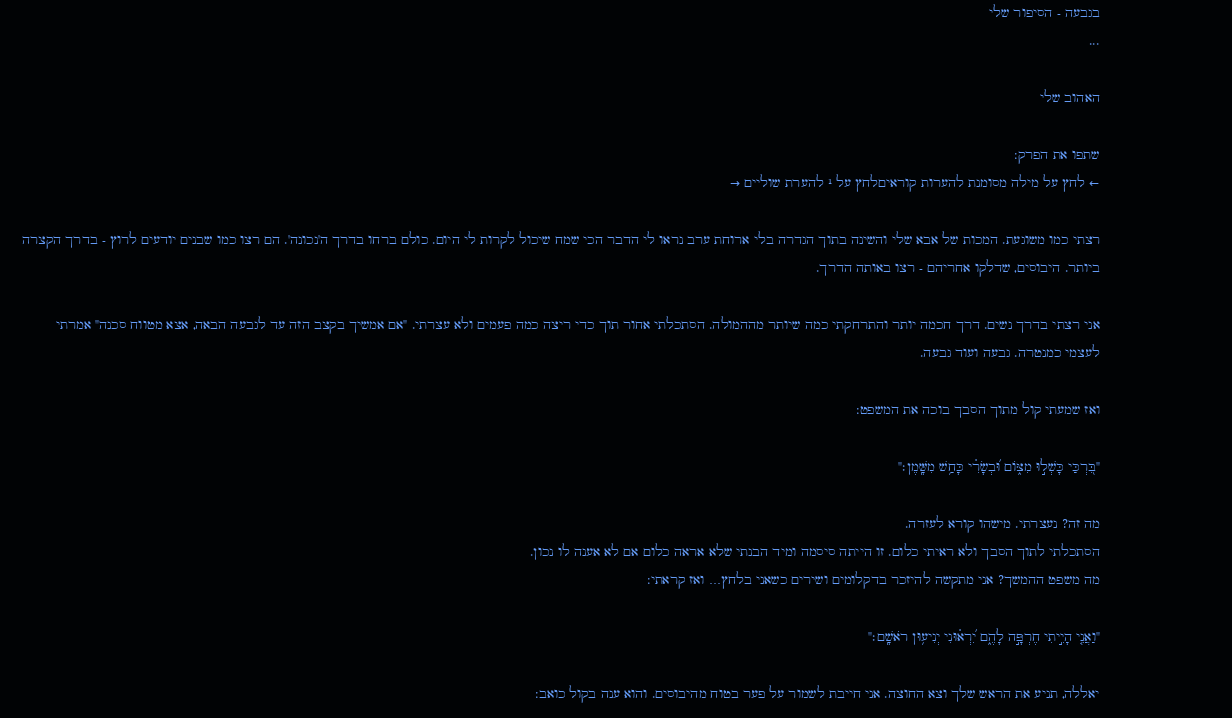בגבעה - הסיפור שלי
...

האהוב שלי

שתפו את הפרק:
← לחץ על מילה מסומנת להערות קוראיםלחץ על ¹ להערת שוליים →

רצתי כמו משוגעת. המכות של אבא שלי והשינה בתוך הגדרה בלי ארוחת ערב נראו לי הדבר הכי שמח שיכול לקרות לי היום. כולם ברחו בדרך ה'נכונה'. הם רצו כמו שבנים יודעים לרוץ - בדרך הקצרה ביותר. היבוסים, שדלקו אחריהם - רצו באותה הדרך.

אני רצתי בדרך נשים. דרך חכמה יותר והתרחקתי כמה שיותר מההמולה. הסתכלתי אחור תוך כדי ריצה כמה פעמים ולא עצרתי. "אם אמשיך בקצב הזה עד לגבעה הבאה, אצא מטווח סכנה" אמרתי לעצמי כמנטרה. גבעה ועוד גבעה.

ואז שמעתי קול מתוך הסבך בוכה את המשפט:

"בִּ֭רְכַּי כָּשְׁל֣וּ מִצּ֑וֹם וּ֝בְשָׂרִ֗י כָּחַ֥שׁ מִשָּֽׁמֶן׃"

מה זה? נעצרתי. מישהו קורא לעזרה.
הסתכלתי לתוך הסבך ולא ראיתי כלום. זו הייתה סיסמה ומיד הבנתי שלא אראה כלום אם לא אענה לו נכון.
מה משפט ההמשך? אני מתקשה להיזכר בדקלומים ושירים כשאני בלחץ… ואז קראתי:

"וַאֲנִ֤י הָיִ֣יתִי חֶרְפָּ֣ה לָהֶ֑ם יִ֝רְא֗וּנִי יְנִיע֥וּן רֹאשָֽׁם׃"

יאללה, תניע את הראש שלך וצא החוצה. אני חייבת לשמור על פער בטוח מהיבוסים. והוא ענה בקול כואב: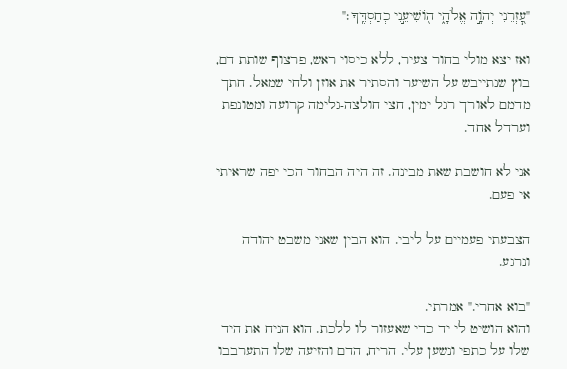"עׇ֭זְרֵנִי יְהֹוָ֣ה אֱלֹהָ֑י ה֖וֹשִׁיעֵ֣נִי כְחַסְדֶּֽךָ׃"

ואז יצא מולי בחור צעיר, ללא כיסוי ראש, פרצוף שותת דם, בוץ שנתייבש על השיער והסתיר את אוזן ולחי שמאל. חתך מדמם לאורך רגל ימין, חצי חולצה-גלימה קרועה ומטונפת וערדל אחד.

אני לא חושבת שאת מבינה. זה היה הבחור הכי יפה שראיתי אי פעם.

הצבעתי פעמיים על ליבי. הוא הבין שאני משבט יהודה ונרגע.

"בוא אחרי." אמרתי.
והוא הושיט לי יד כדי שאעזור לו ללכת. הוא הניח את היד שלו על כתפי ונשען עלי. הריח, הדם והזיעה שלו התערבבו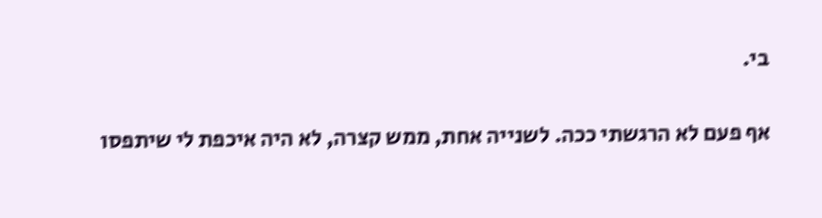בי.

אף פעם לא הרגשתי ככה. לשנייה אחת, ממש קצרה, לא היה איכפת לי שיתפסו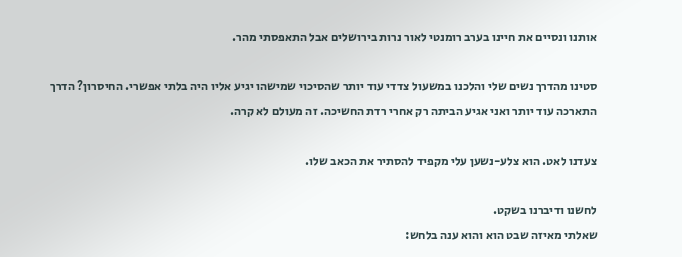אותנו ונסיים את חיינו בערב רומנטי לאור נרות בירושלים אבל התאפסתי מהר.

סטינו מהדרך נשים שלי והלכנו במשעול צדדי עוד יותר שהסיכוי שמישהו יגיע אליו היה בלתי אפשרי. החיסרון? הדרך התארכה עוד יותר ואני אגיע הביתה רק אחרי רדת החשיכה. זה מעולם לא קרה.

צעדנו לאט. הוא צלע-נשען עלי מקפיד להסתיר את הכאב שלו.

לחשנו ודיברנו בשקט.
שאלתי מאיזה שבט הוא והוא ענה בלחש: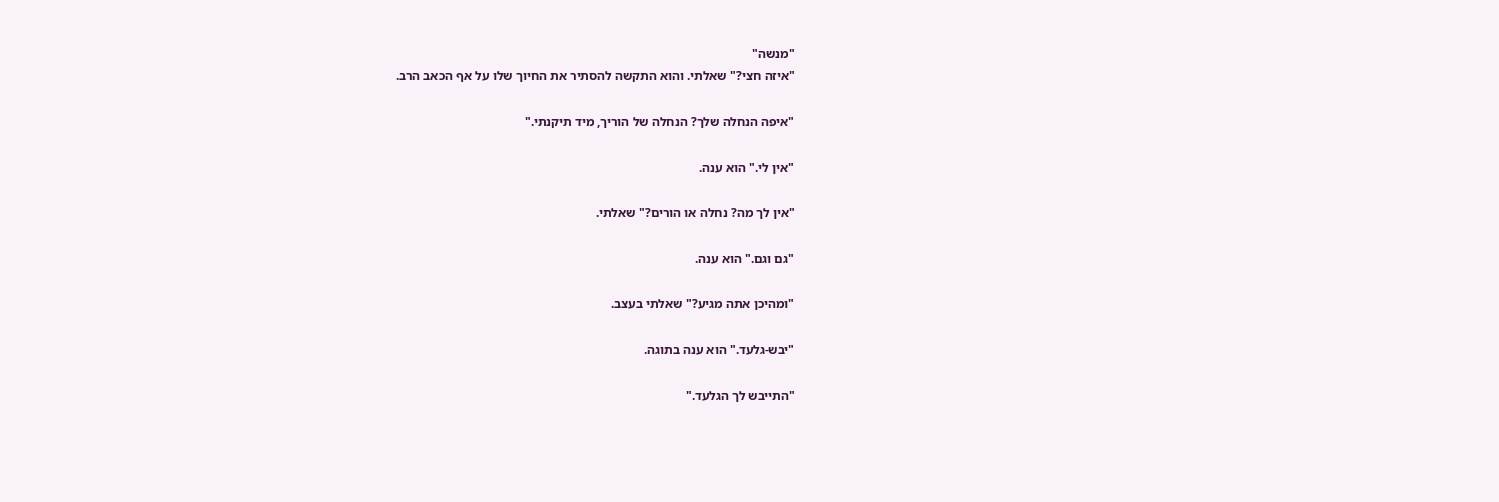"מנשה"
"איזה חצי?" שאלתי. והוא התקשה להסתיר את החיוך שלו על אף הכאב הרב.

"איפה הנחלה שלך? הנחלה של הוריך, מיד תיקנתי."

"אין לי." הוא ענה.

"אין לך מה? נחלה או הורים?" שאלתי.

"גם וגם." הוא ענה.

"ומהיכן אתה מגיע?" שאלתי בעצב.

"יבש-גלעד." הוא ענה בתוגה.

"התייבש לך הגלעד."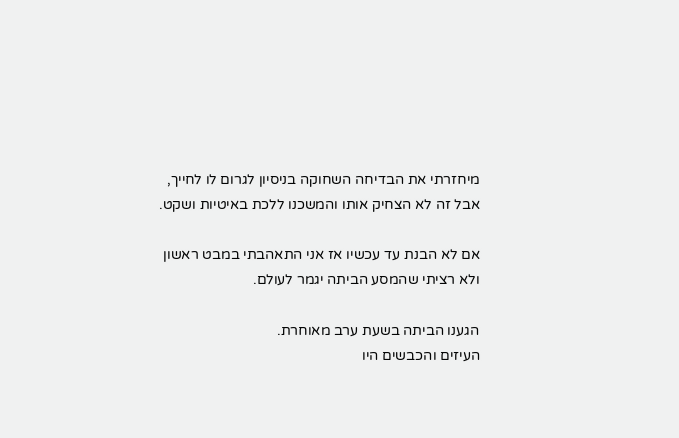מיחזרתי את הבדיחה השחוקה בניסיון לגרום לו לחייך, אבל זה לא הצחיק אותו והמשכנו ללכת באיטיות ושקט.

אם לא הבנת עד עכשיו אז אני התאהבתי במבט ראשון ולא רציתי שהמסע הביתה יגמר לעולם.

הגענו הביתה בשעת ערב מאוחרת.
העיזים והכבשים היו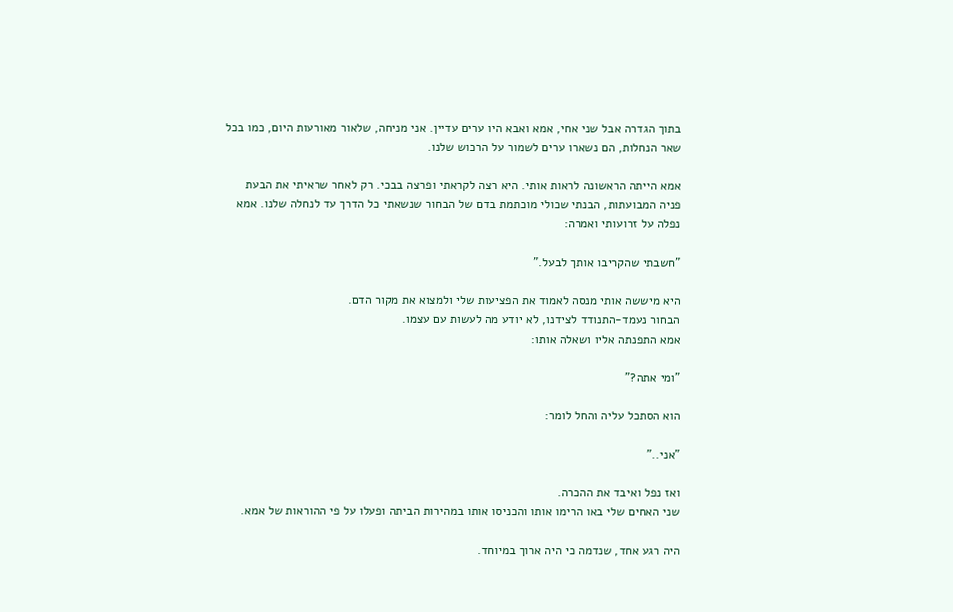בתוך הגדרה אבל שני אחי, אמא ואבא היו ערים עדיין. אני מניחה, שלאור מאורעות היום, כמו בכל שאר הנחלות, הם נשארו ערים לשמור על הרכוש שלנו.

אמא הייתה הראשונה לראות אותי. היא רצה לקראתי ופרצה בבכי. רק לאחר שראיתי את הבעת פניה המבועתות, הבנתי שכולי מוכתמת בדם של הבחור שנשאתי כל הדרך עד לנחלה שלנו. אמא נפלה על זרועותי ואמרה:

"חשבתי שהקריבו אותך לבעל."

היא מיששה אותי מנסה לאמוד את הפציעות שלי ולמצוא את מקור הדם.
הבחור נעמד-התנודד לצידנו, לא יודע מה לעשות עם עצמו.
אמא התפנתה אליו ושאלה אותו:

"ומי אתה?"

הוא הסתכל עליה והחל לומר:

"אני.."

ואז נפל ואיבד את ההכרה.
שני האחים שלי באו הרימו אותו והכניסו אותו במהירות הביתה ופעלו על פי ההוראות של אמא.

היה רגע אחד, שנדמה כי היה ארוך במיוחד.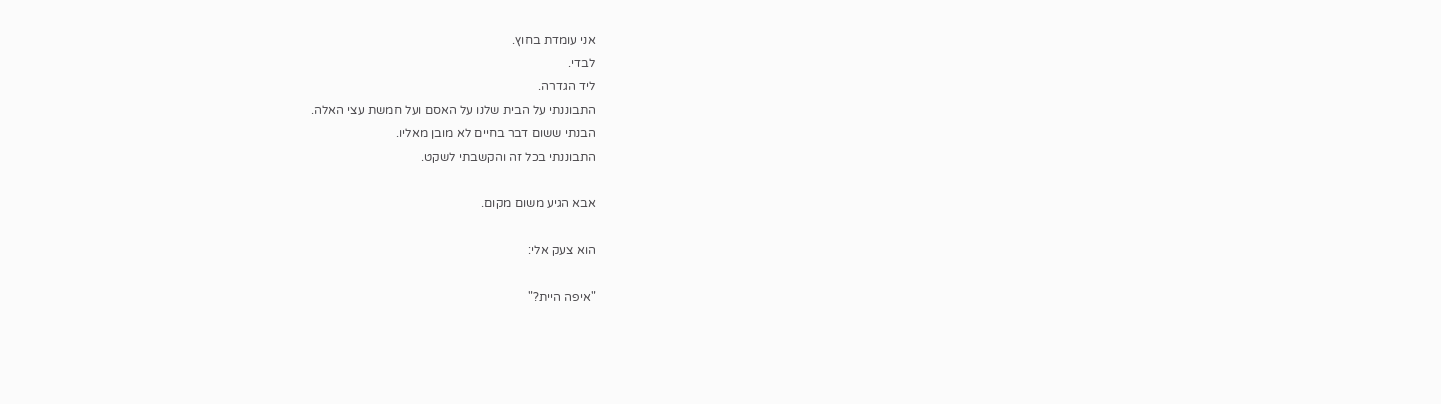אני עומדת בחוץ.
לבדי.
ליד הגדרה.
התבוננתי על הבית שלנו על האסם ועל חמשת עצי האלה.
הבנתי ששום דבר בחיים לא מובן מאליו.
התבוננתי בכל זה והקשבתי לשקט.

אבא הגיע משום מקום.

הוא צעק אלי:

"איפה היית?"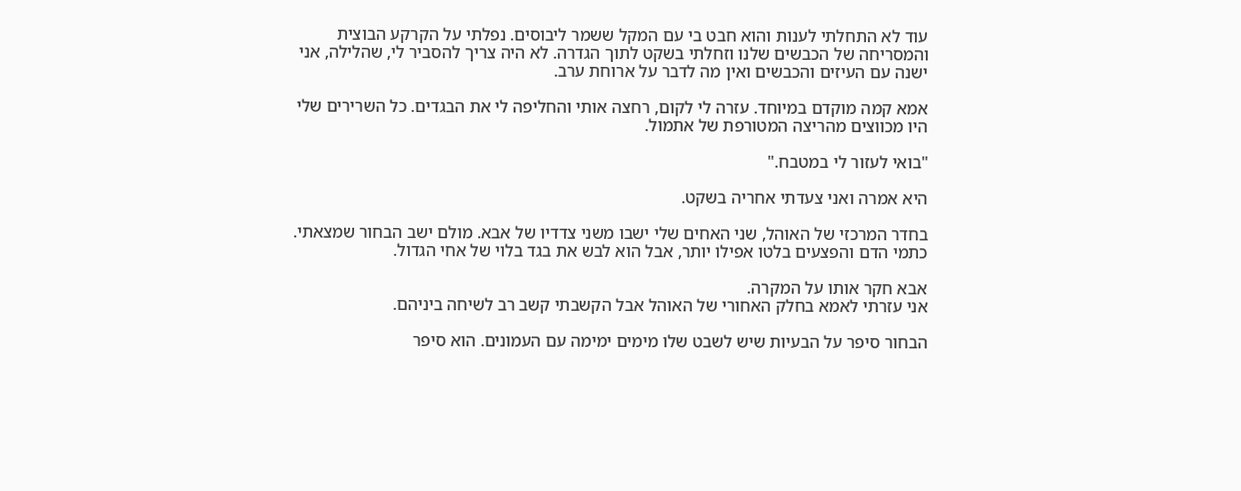עוד לא התחלתי לענות והוא חבט בי עם המקל ששמר ליבוסים. נפלתי על הקרקע הבוצית והמסריחה של הכבשים שלנו וזחלתי בשקט לתוך הגדרה. לא היה צריך להסביר לי, שהלילה, אני ישנה עם העיזים והכבשים ואין מה לדבר על ארוחת ערב.

אמא קמה מוקדם במיוחד. עזרה לי לקום, רחצה אותי והחליפה לי את הבגדים. כל השרירים שלי היו מכווצים מהריצה המטורפת של אתמול.

"בואי לעזור לי במטבח."

היא אמרה ואני צעדתי אחריה בשקט.

בחדר המרכזי של האוהל, שני האחים שלי ישבו משני צדדיו של אבא. מולם ישב הבחור שמצאתי. כתמי הדם והפצעים בלטו אפילו יותר, אבל הוא לבש את בגד בלוי של אחי הגדול.

אבא חקר אותו על המקרה.
אני עזרתי לאמא בחלק האחורי של האוהל אבל הקשבתי קשב רב לשיחה ביניהם.

הבחור סיפר על הבעיות שיש לשבט שלו מימים ימימה עם העמונים. הוא סיפר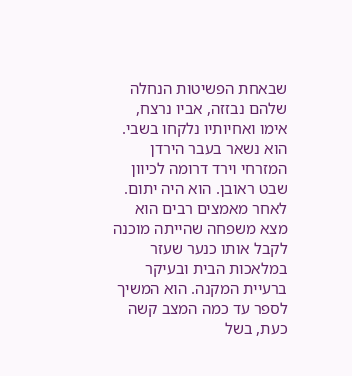שבאחת הפשיטות הנחלה שלהם נבזזה, אביו נרצח, אימו ואחיותיו נלקחו בשבי.
הוא נשאר בעבר הירדן המזרחי וירד דרומה לכיוון שבט ראובן. הוא היה יתום. לאחר מאמצים רבים הוא מצא משפחה שהייתה מוכנה לקבל אותו כנער שעזר במלאכות הבית ובעיקר ברעיית המקנה. הוא המשיך לספר עד כמה המצב קשה כעת, בשל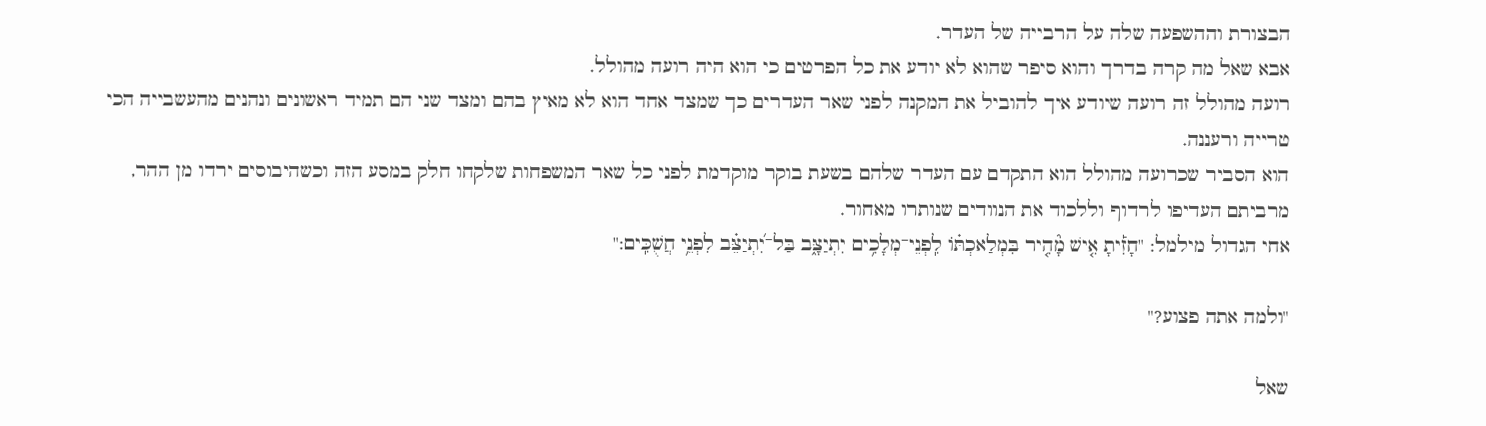הבצורת וההשפעה שלה על הרבייה של העדר.
אבא שאל מה קרה בדרך והוא סיפר שהוא לא יודע את כל הפרטים כי הוא היה רועה מהולל.
רועה מהולל זה רועה שיודע איך להוביל את המקנה לפני שאר העדרים כך שמצד אחד הוא לא מאיץ בהם ומצד שני הם תמיד ראשונים ונהנים מהעשבייה הכי טרייה ורעננה.
הוא הסביר שכרועה מהולל הוא התקדם עם העדר שלהם בשעת בוקר מוקדמת לפני כל שאר המשפחות שלקחו חלק במסע הזה וכשהיבוסים ירדו מן ההר, מרביתם העדיפו לרדוף וללכוד את הנוודים שנותרו מאחור.
אחי הגדול מילמל: "חָזִ֡יתָ אִ֤ישׁ מָ֘הִ֤יר בִּמְלַאכְתּ֗וֹ לִֽפְנֵי־מְלָכִ֥ים יִתְיַצָּ֑ב בַּל־יִ֝תְיַצֵּ֗ב לִפְנֵ֥י חֲשֻׁכִּֽים:"

"ולמה אתה פצוע?"

שאל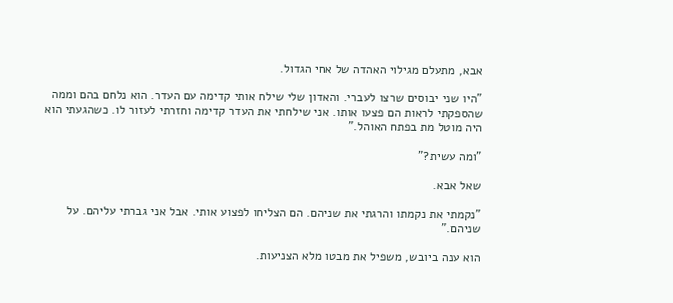אבא, מתעלם מגילוי האהדה של אחי הגדול.

"היו שני יבוסים שרצו לעברי. והאדון שלי שילח אותי קדימה עם העדר. הוא נלחם בהם וממה שהספקתי לראות הם פצעו אותו. אני שילחתי את העדר קדימה וחזרתי לעזור לו. כשהגעתי הוא היה מוטל מת בפתח האוהל."

"ומה עשית?"

שאל אבא.

"נקמתי את נקמתו והרגתי את שניהם. הם הצליחו לפצוע אותי. אבל אני גברתי עליהם. על שניהם."

הוא ענה ביובש, משפיל את מבטו מלא הצניעות.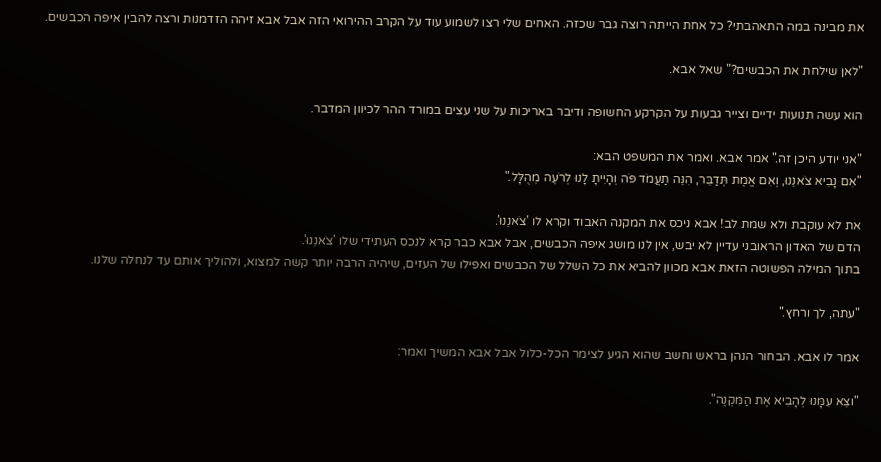את מבינה במה התאהבתי? כל אחת הייתה רוצה גבר שכזה. האחים שלי רצו לשמוע עוד על הקרב ההירואי הזה אבל אבא זיהה הזדמנות ורצה להבין איפה הכבשים.

"לאן שילחת את הכבשים?" שאל אבא.

הוא עשה תנועות ידיים וצייר גבעות על הקרקע החשופה ודיבר באריכות על שני עצים במורד ההר לכיוון המדבר.

"אני יודע היכן זה." אמר אבא. ואמר את המשפט הבא:
"אִם נָבִיא צֹאנֵנוּ, וְאִם אֱמֶת תְּדַבֵּר, הִנֵּה תַעֲמֹד פֹּה וְהָיִיתָ לָנוּ לְרֹעֶה מְהֻלָּל."

את לא עוקבת ולא שמת לב! אבא ניכס את המקנה האבוד וקרא לו 'צֹאנֵנוּ'.
הדם של האדון הראובני עדיין לא יבש, אין לנו מושג איפה הכבשים, אבל אבא כבר קרא לנכס העתידי שלו 'צֹאנֵנוּ'.
בתוך המילה הפשוטה הזאת אבא מכוון להביא את כל השלל של הכבשים ואפילו של העזים, שיהיה הרבה יותר קשה למצוא, ולהוליך אותם עד לנחלה שלנו.

"עתה, לך ורחץ."

אמר לו אבא. הבחור הנהן בראש וחשב שהוא הגיע לצימר הכל-כלול אבל אבא המשיך ואמר:

"וצֵא עִמָּנוּ לְהָבִיא אֶת הַמִּקְנֶה".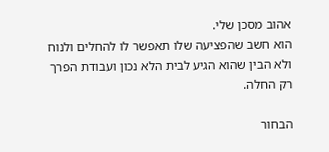אהוב מסכן שלי.
הוא חשב שהפציעה שלו תאפשר לו להחלים ולנוח ולא הבין שהוא הגיע לבית הלא נכון ועבודת הפרך רק החלה.

הבחור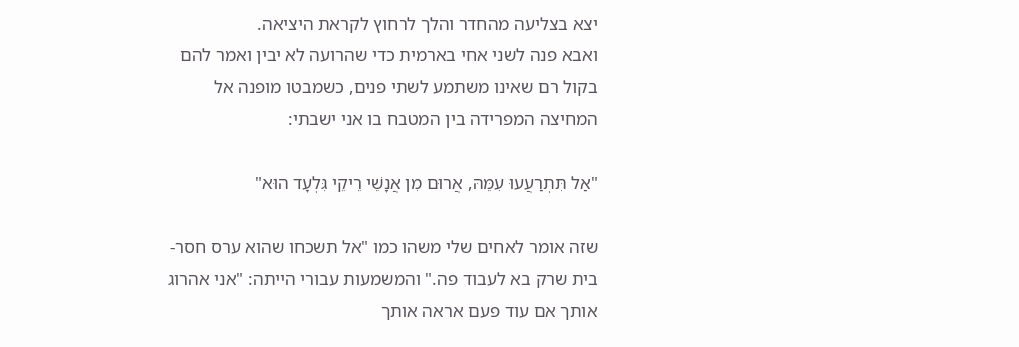יצא בצליעה מהחדר והלך לרחוץ לקראת היציאה.
ואבא פנה לשני אחי בארמית כדי שהרועה לא יבין ואמר להם בקול רם שאינו משתמע לשתי פנים, כשמבטו מופנה אל המחיצה המפרידה בין המטבח בו אני ישבתי:

"אַל תִּתְרַעֲעוּ עִמֵּהּ, אֲרוּם מִן אֲנָשֵׁי רֵיקֵי גִּלְעָד הוּא"

שזה אומר לאחים שלי משהו כמו "אל תשכחו שהוא ערס חסר-בית שרק בא לעבוד פה." והמשמעות עבורי הייתה: "אני אהרוג אותך אם עוד פעם אראה אותך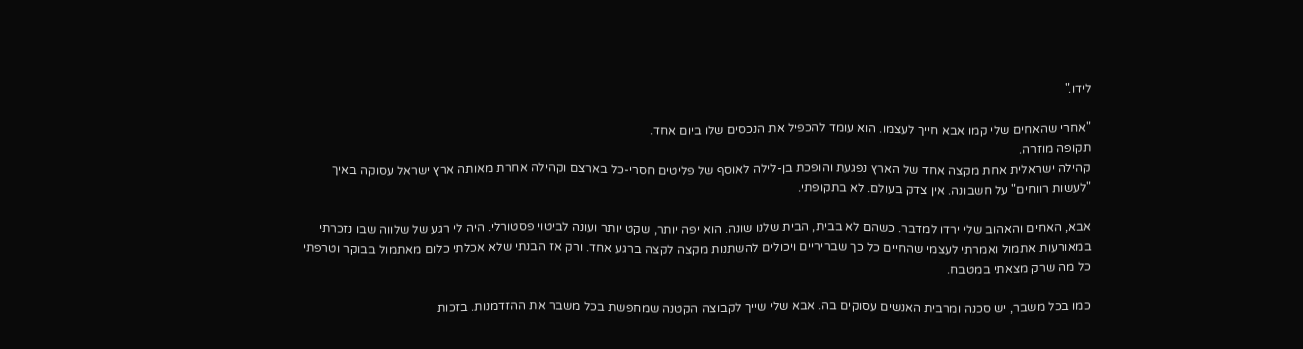לידו."

"אחרי שהאחים שלי קמו אבא חייך לעצמו. הוא עומד להכפיל את הנכסים שלו ביום אחד.
תקופה מוזרה.
קהילה ישראלית אחת מקצה אחד של הארץ נפגעת והופכת בן-לילה לאוסף של פליטים חסרי-כל בארצם וקהילה אחרת מאותה ארץ ישראל עסוקה באיך "לעשות רווחים" על חשבונה. אין צדק בעולם. לא בתקופתי.

אבא, האחים והאהוב שלי ירדו למדבר. כשהם לא בבית, הבית שלנו שונה. הוא יפה יותר, שקט יותר ועונה לביטוי פסטורלי. היה לי רגע של שלווה שבו נזכרתי במאורעות אתמול ואמרתי לעצמי שהחיים כל כך שבריריים ויכולים להשתנות מקצה לקצה ברגע אחד. ורק אז הבנתי שלא אכלתי כלום מאתמול בבוקר וטרפתי כל מה שרק מצאתי במטבח.

כמו בכל משבר, יש סכנה ומרבית האנשים עסוקים בה. אבא שלי שייך לקבוצה הקטנה שמחפשת בכל משבר את ההזדמנות. בזכות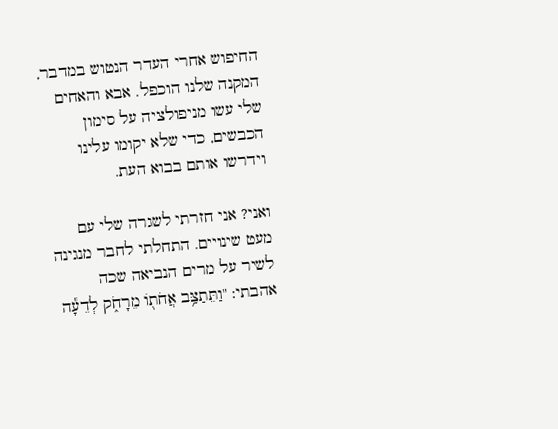החיפוש אחרי העדר הנטוש במדבר, המקנה שלנו הוכפל. אבא והאחים שלי עשו מניפולציה על סימון הכבשים, כדי שלא יקומו עלינו וידרשו אותם בבוא העת.

ואני? אני חזרתי לשגרה שלי עם מעט שינויים. התחלתי לחבר מנגינה לשיר על מרים הנביאה שכה אהבתי: "וַתֵּתַצַּ֥ב אֲחֹתֹ֖ו מֵרָחֹ֑ק לְדֵעָ֕ה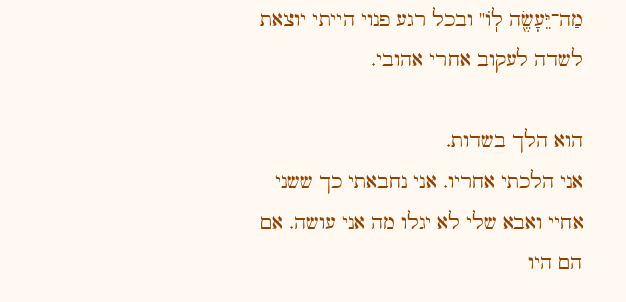מַה־יֵּעָשֶׂ֖ה לֹֽו" ובכל רגע פנוי הייתי יוצאת לשדה לעקוב אחרי אהובי.

הוא הלך בשדות.
אני הלכתי אחריו. אני נחבאתי כך ששני אחיי ואבא שלי לא יגלו מה אני עושה. אם הם היו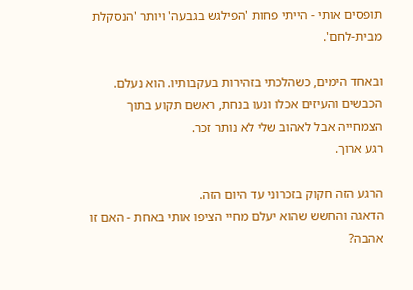תופסים אותי - הייתי פחות 'הפילגש בגבעה' ויותר 'הנסקלת מבית-לחם'.

ובאחד הימים, כשהלכתי בזהירות בעקבותיו. הוא נעלם.
הכבשים והעיזים אכלו ונעו בנחת, ראשם תקוע בתוך הצמחייה אבל לאהוב שלי לא נותר זכר.
רגע ארוך.

הרגע הזה חקוק בזכרוני עד היום הזה.
הדאגה והחשש שהוא יעלם מחיי הציפו אותי באחת - האם זו אהבה?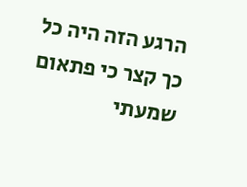הרגע הזה היה כל כך קצר כי פתאום שמעתי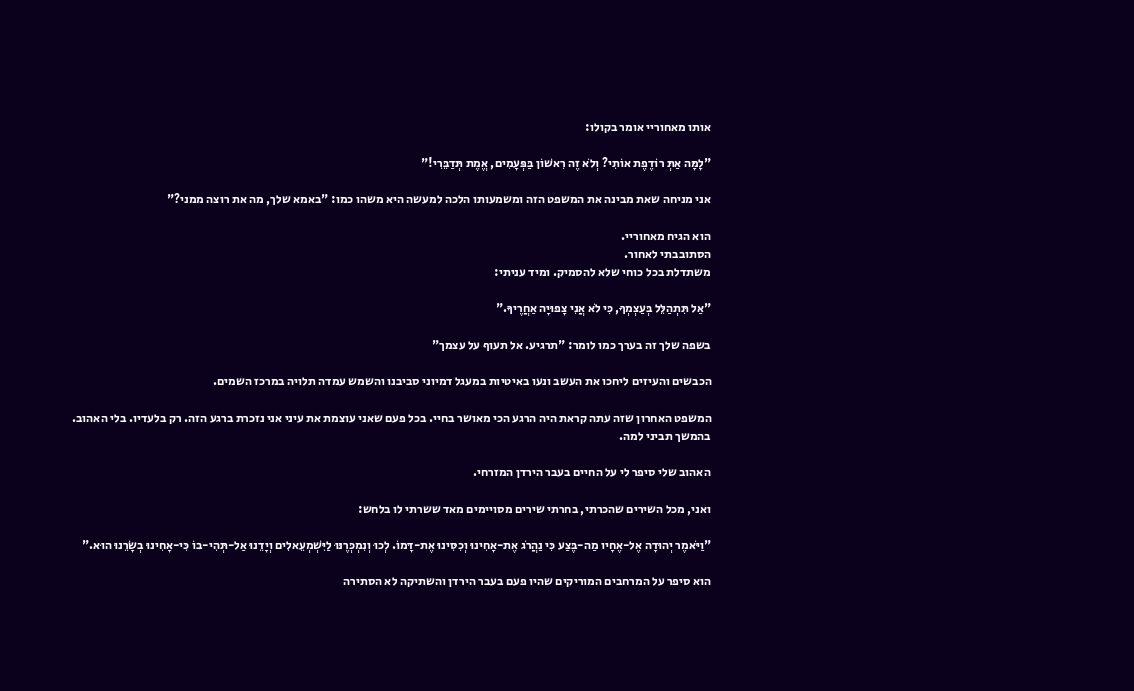אותו מאחוריי אומר בקולו:

"לָמָּה אַתְּ רוֹדֶפֶת אוֹתִי? וְלֹא זֶה רִאשׁוֹן בַּפְּעָמִים, אֱמֶת תְּדַבֵּרִי!"

אני מניחה שאת מבינה את המשפט הזה ומשמעותו הלכה למעשה היא משהו כמו: "באמא שלך, מה את רוצה ממני?"

הוא הגיח מאחוריי.
הסתובבתי לאחור.
משתדלת בכל כוחי שלא להסמיק. ומיד עניתי:

"אַל תִּתְהַלֵּל בְּעַצְמְךָ, כִּי לֹא אֲנִי צָפוּיָה אַחֲרֶיךָ."

בשפה שלך זה בערך כמו לומר: "תרגיע. אל תעוף על עצמך"

הכבשים והעיזים ליחכו את העשב ונעו באיטיות במעגל דמיוני סביבנו והשמש עמדה תלויה במרכז השמים.

המשפט האחרון שזה עתה קראת היה הרגע הכי מאושר בחיי. בכל פעם שאני עוצמת את עיני אני נזכרת ברגע הזה. רק בלעדיו. בלי האהוב. בהמשך תביני למה.

האהוב שלי סיפר לי על החיים בעבר הירדן המזרחי.

ואני, מכל השירים שהכרתי, בחרתי שירים מסויימים מאד ששרתי לו בלחש:

"וַיֹּאמֶר יְהוּדָה אֶל-אֶחָיו מַה-בֶּצַע כִּי נַהֲרֹג אֶת-אָחִינוּ וְכִסִּינוּ אֶת-דָּמוֹ. לְכוּ וְנִמְכְּרֶנּוּ לַיִּשְׁמְעֵאלִים וְיָדֵנוּ אַל-תְּהִי-בוֹ כִּי-אָחִינוּ בְשָׂרֵנוּ הוּא."

הוא סיפר על המרחבים המוריקים שהיו פעם בעבר הירדן והשתיקה לא הסתירה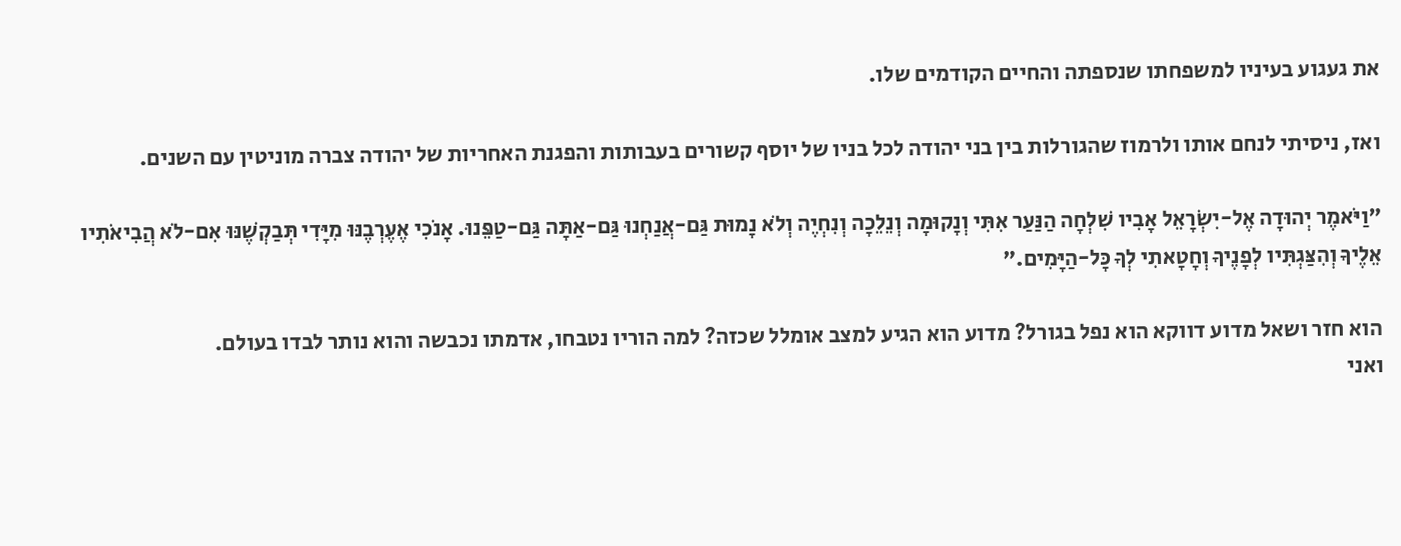את געגוע בעיניו למשפחתו שנספתה והחיים הקודמים שלו.

ואז, ניסיתי לנחם אותו ולרמוז שהגורלות בין בני יהודה לכל בניו של יוסף קשורים בעבותות והפגנת האחריות של יהודה צברה מוניטין עם השנים.

"וַיֹּאמֶר יְהוּדָה אֶל-יִשְׂרָאֵל אָבִיו שִׁלְחָה הַנַּעַר אִתִּי וְנָקוּמָה וְנֵלֵכָה וְנִחְיֶה וְלֹא נָמוּת גַּם-אֲנַחְנוּ גַּם-אַתָּה גַּם-טַפֵּנוּ. אָנֹכִי אֶעֶרְבֶנּוּ מִיָּדִי תְּבַקְשֶׁנּוּ אִם-לֹא הֲבִיאֹתִיו אֵלֶיךָ וְהִצַּגְתִּיו לְפָנֶיךָ וְחָטָאתִי לְךָ כָּל-הַיָּמִים."

הוא חזר ושאל מדוע דווקא הוא נפל בגורל? מדוע הוא הגיע למצב אומלל שכזה? למה הוריו נטבחו, אדמתו נכבשה והוא נותר לבדו בעולם.
ואני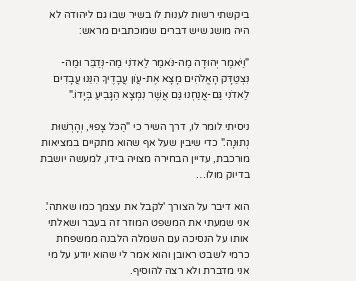ביקשתי רשות לענות לו בשיר שבו גם ליהודה לא היה מושג שיש דברים שמוכתבים מראש:

"וַיֹּאמֶר יְהוּדָה מַה-נֹּאמַר לַאדֹנִי מַה-נְּדַבֵּר וּמַה-נִּצְטַדָּק הָאֱלֹהִים מָצָא אֶת-עֲו‍ֹן עֲבָדֶיךָ הִנֵּנוּ עֲבָדִים לַאדֹנִי גַּם-אֲנַחְנוּ גַּם אֲשֶׁר נִמְצָא הַגָּבִיעַ בְּיָדוֹ."

ניסיתי לומר לו, דרך השיר כי "הַכֹּל צָפוּי, וְהָרְשׁוּת נְתוּנָה." כדי שיבין שעל אף שהוא מתקיים במציאות מורכבת, עדיין הבחירה מצויה בידו, למעשה יושבת בדיוק מולו…

הוא דיבר על הצורך 'לקבל את עצמך כמו שאתה'.
אני שמעתי את המשפט המוזר זה בעבר ושאלתי אותו על הנסיכה עם השמלה הלבנה ממשפחת כרמי לשבט ראובן והוא אמר לי שהוא יודע על מי אני מדברת ולא רצה להוסיף.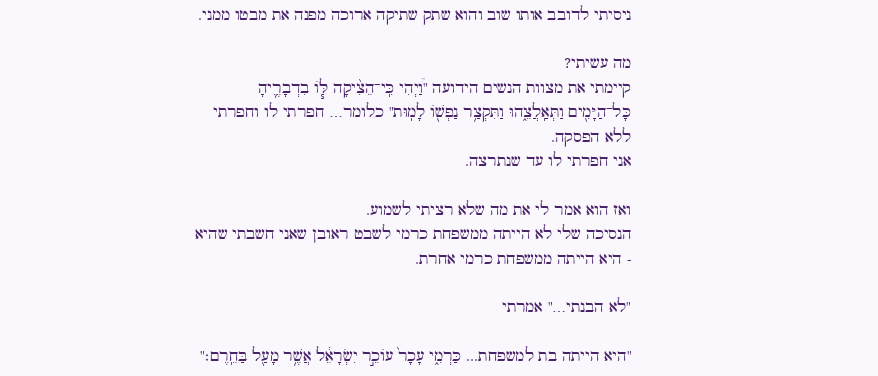ניסיתי לדובב אותו שוב והוא שתק שתיקה ארוכה מפנה את מבטו ממני.

מה עשיתי?
קיימתי את מצוות הנשים הידועה "וַ֠יְהִי כִּֽי־הֵצִ֨יקָה לּ֧וֹ בִדְבָרֶ֛יהָ כָּל־הַיָּמִ֖ים וַתְּאַֽלֲצֵ֑הוּ וַתִּקְצַ֥ר נַפְשׁ֖וֹ לָמֽוּת" כלומר… חפרתי לו וחפרתי ללא הפסקה.
אני חפרתי לו עד שנתרצה.

ואז הוא אמר לי את מה שלא רציתי לשמוע.
הנסיכה שלי לא הייתה ממשפחת כרמי לשבט ראובן שאני חשבתי שהיא - היא הייתה ממשפחת כרמי אחרת.

"לא הבנתי…" אמרתי

"היא הייתה בת למשפחת... כַּרְמִ֑י עָכָר֙ עוֹכֵ֣ר יִשְׂרָאֵ֔ל אֲשֶׁ֥ר מָעַ֖ל בַּחֵֽרֶם׃"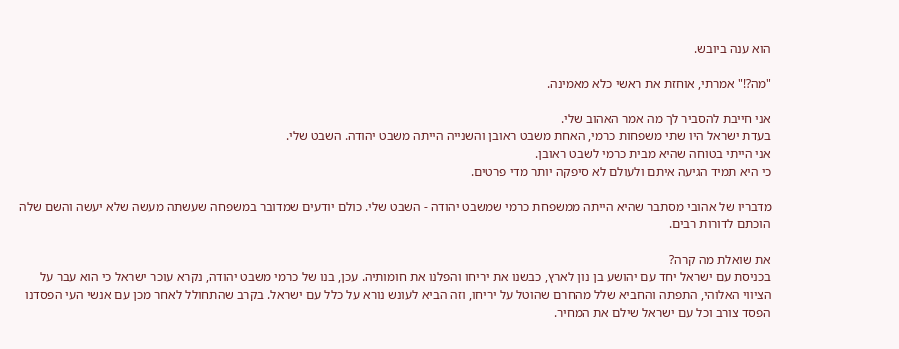הוא ענה ביובש.

"מה?!" אמרתי, אוחזת את ראשי כלא מאמינה.

אני חייבת להסביר לך מה אמר האהוב שלי.
בעדת ישראל היו שתי משפחות כרמי, האחת משבט ראובן והשנייה הייתה משבט יהודה. השבט שלי.
אני הייתי בטוחה שהיא מבית כרמי לשבט ראובן.
כי היא תמיד הגיעה איתם ולעולם לא סיפקה יותר מדי פרטים.

מדבריו של אהובי מסתבר שהיא הייתה ממשפחת כרמי שמשבט יהודה - השבט שלי. כולם יודעים שמדובר במשפחה שעשתה מעשה שלא יעשה והשם שלה הוכתם לדורות רבים.

את שואלת מה קרה?
בכניסת עם ישראל יחד עם יהושע בן נון לארץ, כבשנו את יריחו והפלנו את חומותיה. עכן, בנו של כרמי משבט יהודה, נקרא עוכר ישראל כי הוא עבר על הציווי האלוהי, התפתה והחביא שלל מהחרם שהוטל על יריחו, וזה הביא לעונש נורא על כלל עם ישראל. בקרב שהתחולל לאחר מכן עם אנשי העי הפסדנו הפסד צורב וכל עם ישראל שילם את המחיר.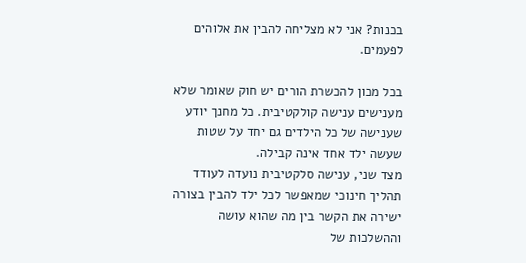בכנות? אני לא מצליחה להבין את אלוהים לפעמים.

בכל מכון להכשרת הורים יש חוק שאומר שלא מענישים ענישה קולקטיבית. כל מחנך יודע שענישה של כל הילדים גם יחד על שטות שעשה ילד אחד אינה קבילה.
מצד שני, ענישה סלקטיבית נועדה לעודד תהליך חינוכי שמאפשר לכל ילד להבין בצורה ישירה את הקשר בין מה שהוא עושה וההשלכות של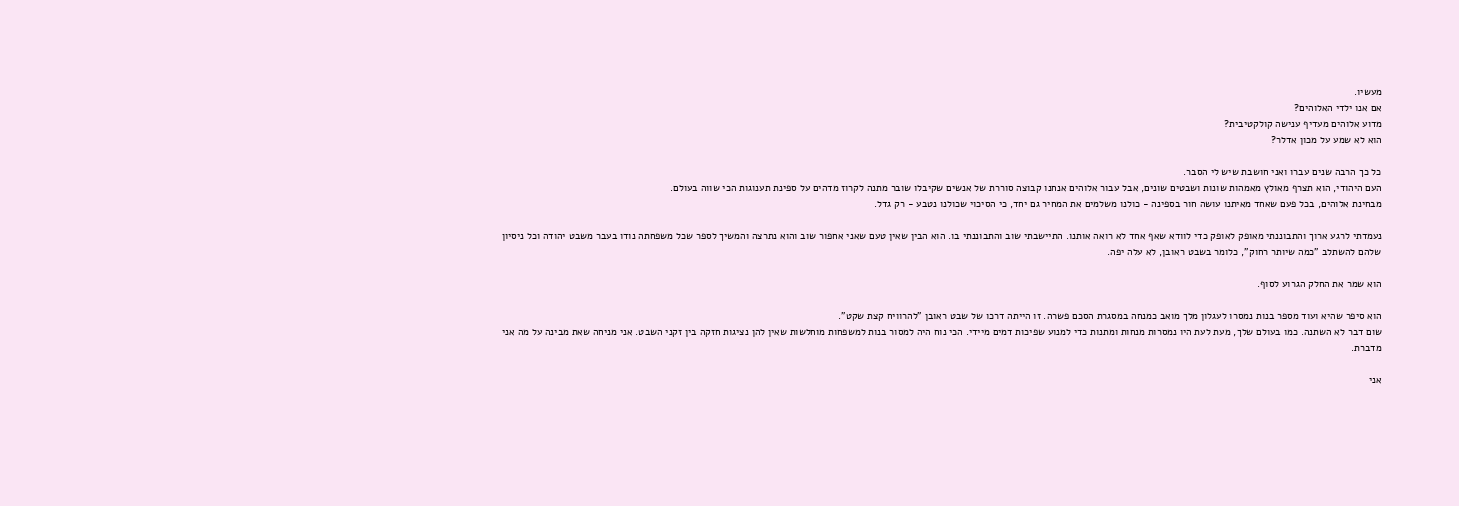מעשיו.
אם אנו ילדי האלוהים?
מדוע אלוהים מעדיף ענישה קולקטיבית?
הוא לא שמע על מכון אדלר?

כל כך הרבה שנים עברו ואני חושבת שיש לי הסבר.
העם היהודי, הוא תצרף מאולץ מאמהות שונות ושבטים שונים, אבל עבור אלוהים אנחנו קבוצה סוררת של אנשים שקיבלו שובר מתנה לקרוז מדהים על ספינת תענוגות הכי שווה בעולם.
מבחינת אלוהים, בכל פעם שאחד מאיתנו עושה חור בספינה - כולנו משלמים את המחיר גם יחד, כי הסיכוי שכולנו נטבע - רק גדל.

נעמדתי לרגע ארוך והתבוננתי מאופק לאופק כדי לוודא שאף אחד לא רואה אותנו. התיישבתי שוב והתבוננתי בו. הוא הבין שאין טעם שאני אחפור שוב והוא נתרצה והמשיך לספר שכל משפחתה נודו בעבר משבט יהודה וכל ניסיון שלהם להשתלב "כמה שיותר רחוק", כלומר בשבט ראובן, לא עלה יפה.

הוא שמר את החלק הגרוע לסוף.

הוא סיפר שהיא ועוד מספר בנות נמסרו לעגלון מלך מואב כמנחה במסגרת הסכם פשרה. זו הייתה דרכו של שבט ראובן "להרוויח קצת שקט".
שום דבר לא השתנה. כמו בעולם שלך, מעת לעת היו נמסרות מנחות ומתנות כדי למנוע שפיכות דמים מיידי. הכי נוח היה למסור בנות למשפחות מוחלשות שאין להן נציגות חזקה בין זקני השבט. אני מניחה שאת מבינה על מה אני מדברת.

אני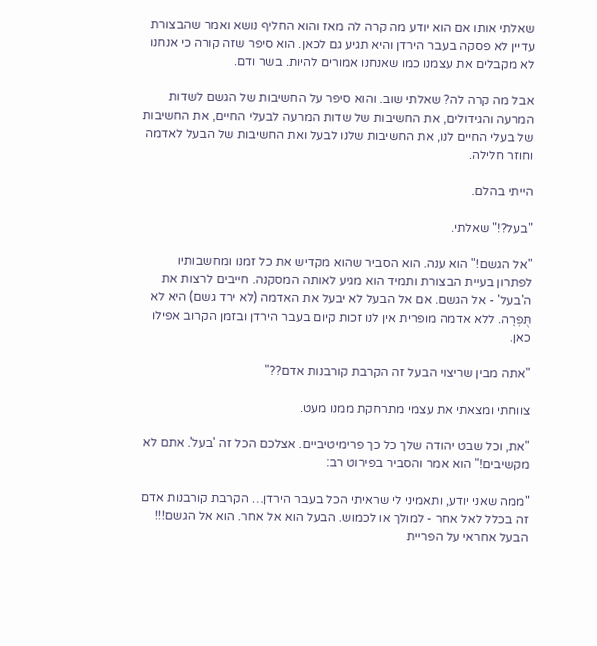שאלתי אותו אם הוא יודע מה קרה לה מאז והוא החליף נושא ואמר שהבצורת עדיין לא פסקה בעבר הירדן והיא תגיע גם לכאן. הוא סיפר שזה קורה כי אנחנו לא מקבלים את עצמנו כמו שאנחנו אמורים להיות. בשר ודם.

אבל מה קרה לה? שאלתי שוב. והוא סיפר על החשיבות של הגשם לשדות המרעה והגידולים, את החשיבות של שדות המרעה לבעלי החיים, את החשיבות של בעלי החיים לנו, את החשיבות שלנו לבעל ואת החשיבות של הבעל לאדמה וחוזר חלילה.

הייתי בהלם.

"בעל?!" שאלתי.

"אל הגשם!" הוא ענה. הוא הסביר שהוא מקדיש את כל זמנו ומחשבותיו לפתרון בעיית הבצורת ותמיד הוא מגיע לאותה המסקנה. חייבים לרצות את ה'בעל' - אל הגשם. אם אל הבעל לא יבעל את האדמה (לא ירד גשם) היא לא תֻּפְרֶה. ללא אדמה מופרית אין לנו זכות קיום בעבר הירדן ובזמן הקרוב אפילו כאן.

"אתה מבין שריצוי הבעל זה הקרבת קורבנות אדם??"

צווחתי ומצאתי את עצמי מתרחקת ממנו מעט.

"את, וכל שבט יהודה שלך כל כך פרימיטיביים. אצלכם הכל זה 'בעל'. אתם לא מקשיבים!" הוא אמר והסביר בפירוט רב:

"ממה שאני יודע, ותאמיני לי שראיתי הכל בעבר הירדן… הקרבת קורבנות אדם זה בכלל לאל אחר - למולך או לכמוש. הבעל הוא אל אחר. הוא אל הגשם!!! הבעל אחראי על הפריית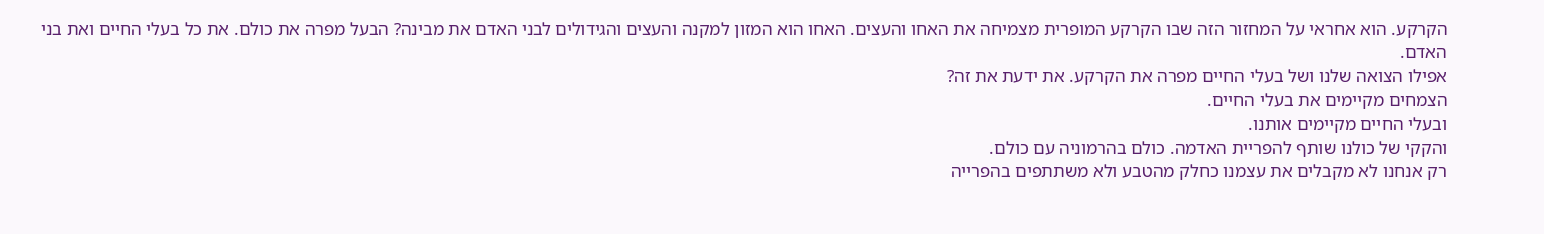הקרקע. הוא אחראי על המחזור הזה שבו הקרקע המופרית מצמיחה את האחו והעצים. האחו הוא המזון למקנה והעצים והגידולים לבני האדם את מבינה? הבעל מפרה את כולם. את כל בעלי החיים ואת בני האדם.
אפילו הצואה שלנו ושל בעלי החיים מפרה את הקרקע. את ידעת את זה?
הצמחים מקיימים את בעלי החיים.
ובעלי החיים מקיימים אותנו.
והקקי של כולנו שותף להפריית האדמה. כולם בהרמוניה עם כולם.
רק אנחנו לא מקבלים את עצמנו כחלק מהטבע ולא משתתפים בהפרייה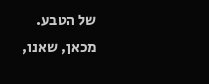של הטבע.
מכאן, שאנו,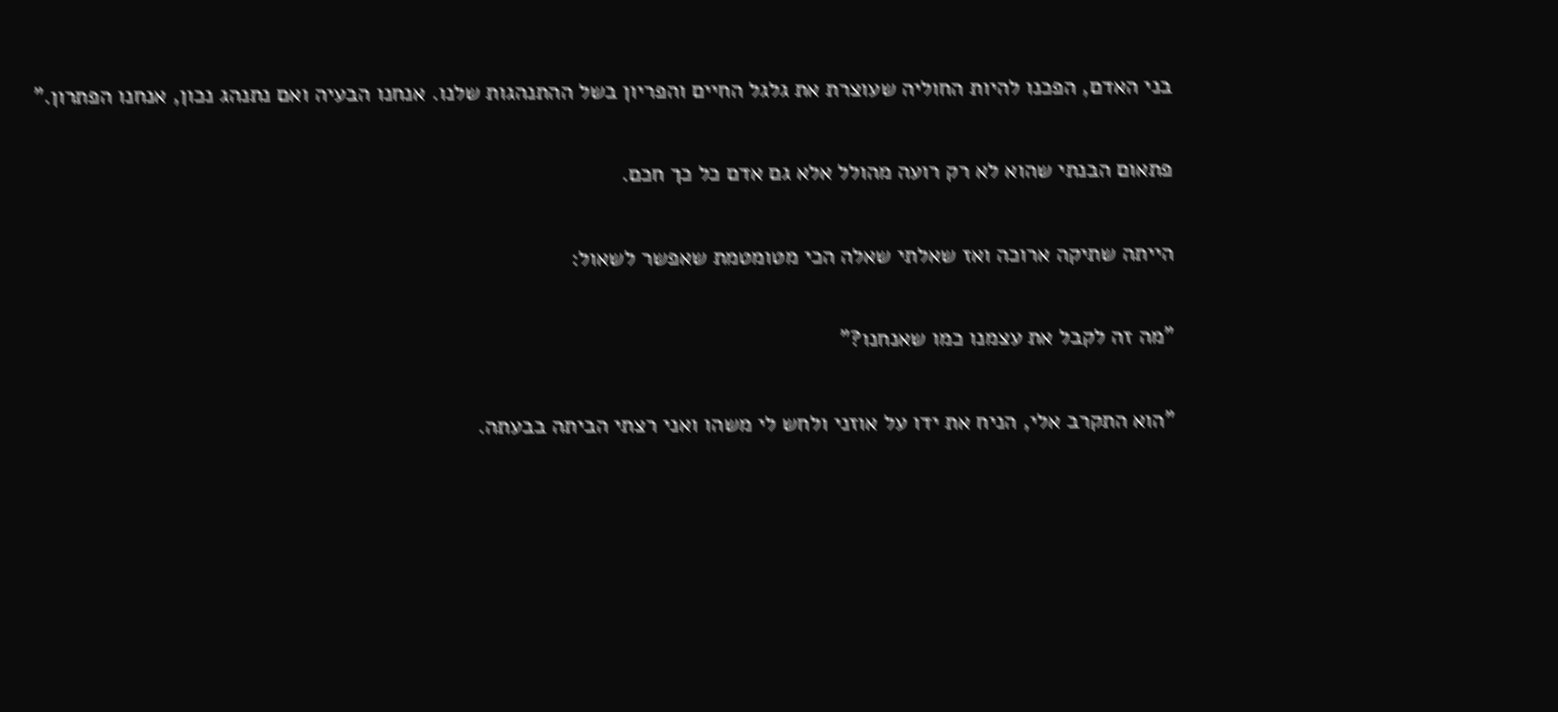בני האדם, הפכנו להיות החוליה שעוצרת את גלגל החיים והפריון בשל ההתנהגות שלנו. אנחנו הבעיה ואם נתנהג נכון, אנחנו הפתרון."

פתאום הבנתי שהוא לא רק רועה מהולל אלא גם אדם כל כך חכם.

הייתה שתיקה ארוכה ואז שאלתי שאלה הכי מטומטמת שאפשר לשאול:

"מה זה לקבל את עצמנו כמו שאנחנו?"

"הוא התקרב אלי, הניח את ידו על אוזני ולחש לי משהו ואני רצתי הביתה בבעתה.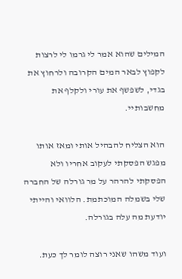המילים שהוא אמר לי גרמו לי לרצות לקפוץ לבאר המים הקרובה ולרחוץ את בגדי, לשפשף את עורי ולקלף את מחשבותיי.

הוא הצליח להבהיל אותי ומאז אותו מפגש הפסקתי לעקוב אחריו ולא הפסקתי להרהר על מר גורלה של החברה שלי בשמלה המוכתמת. הלוואי והייתי יודעת מה עלה בגורלה.

ועוד משהו שאני רוצה לומר לך כעת.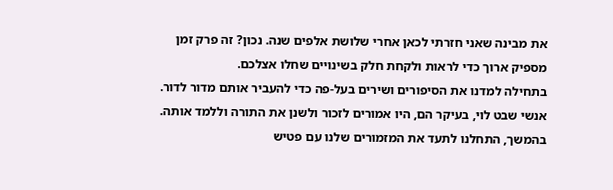את מבינה שאני חזרתי לכאן אחרי שלושת אלפים שנה. נכון? זה פרק זמן מספיק ארוך כדי לראות ולקחת חלק בשינויים שחלו אצלכם.
בתחילה למדנו את הסיפורים ושירים בעל-פה כדי להעביר אותם מדור לדור. אנשי שבט לוי, בעיקר הם, היו אמורים לזכור ולשנן את התורה וללמד אותה.
בהמשך, התחלנו לתעד את המזמורים שלנו עם פטיש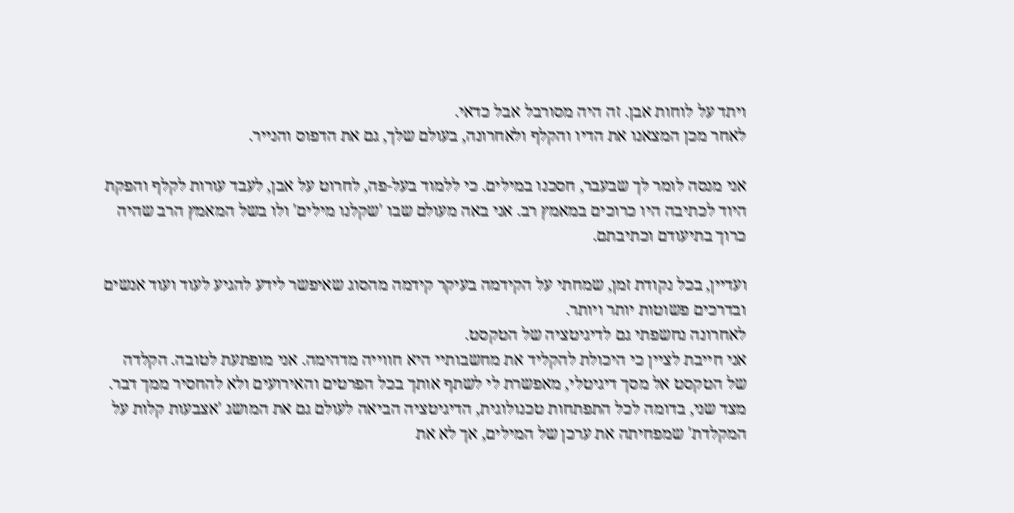ויתד על לוחות אבן. זה היה מסורבל אבל כדאי.
לאחר מכן המצאנו את הדיו והקלף ולאחרונה, בעולם שלך, גם את הדפוס והנייר.

אני מנסה לומר לך שבעבר, חסכנו במילים. כי ללמוד בעל-פה, לחרוט על אבן, לעבד עורות לקלף והפקת היוד לכתיבה היו כרוכים במאמץ רב. אני באה מעולם שבו 'שקלנו מילים' ולו בשל המאמץ הרב שהיה כרוך בתיעודם וכתיבתם.

ועדיין, בכל נקודת זמן, שמחתי על הקידמה בעיקר קידמה מהסוג שאיפשר לידע להגיע לעוד ועוד אנשים ובדרכים פשוטות יותר ויותר.
לאחרונה נחשפתי גם לדיגיטציה של הטקסט.
אני חייבת לציין כי היכולת להקליד את מחשבותיי היא חווייה מדהימה. אני מופתעת לטובה. הקלדה של הטקסט אל מסך דיגיטלי, מאפשרת לי לשתף אותך בכל הפרטים והאירועים ולא להחסיר ממך דבר. מצד שני, בדומה לכל התפתחות טכנולוגית, הדיגיטציה הביאה לעולם גם את המושג 'אצבעות קלות על המקלדת' שמפחיתה את ערכן של המילים, אך לא את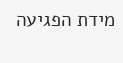מידת הפגיעה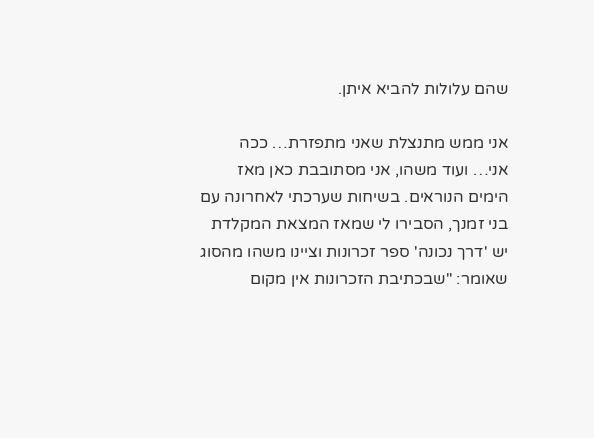שהם עלולות להביא איתן.

אני ממש מתנצלת שאני מתפזרת… ככה אני… ועוד משהו, אני מסתובבת כאן מאז הימים הנוראים. בשיחות שערכתי לאחרונה עם בני זמנך, הסבירו לי שמאז המצאת המקלדת יש 'דרך נכונה' ספר זכרונות וציינו משהו מהסוג שאומר: "שבכתיבת הזכרונות אין מקום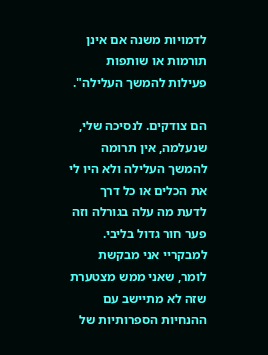לדמויות משנה אם אינן תורמות או שותפות פעילות להמשך העלילה".

הם צודקים. לנסיכה שלי, שנעלמה, אין תרומה להמשך העלילה ולא היו לי את הכלים או כל דרך לדעת מה עלה בגורלה וזה פער חור גדול בליבי.
למבקריי אני מבקשת לומר, שאני ממש מצטערת שזה לא מתיישב עם ההנחיות הספרותיות של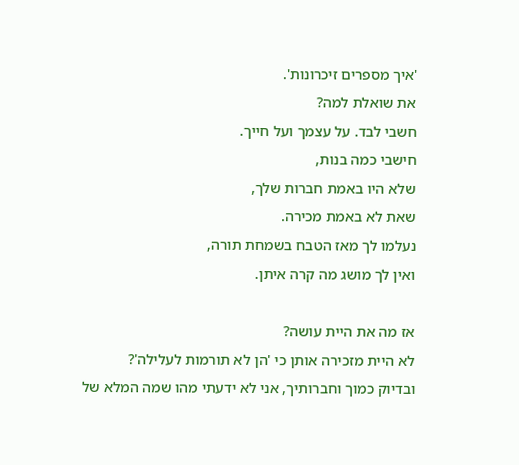'איך מספרים זיכרונות'.
את שואלת למה?
חשבי לבד. על עצמך ועל חייך.
חישבי כמה בנות,
שלא היו באמת חברות שלך,
שאת לא באמת מכירה.
נעלמו לך מאז הטבח בשמחת תורה,
ואין לך מושג מה קרה איתן.

אז מה את היית עושה?
לא היית מזכירה אותן כי 'הן לא תורמות לעלילה'?
ובדיוק כמוך וחברותיך, אני לא ידעתי מהו שמה המלא של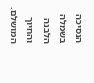הנסיכה בשמלה הלבנה והחיוך המושלם.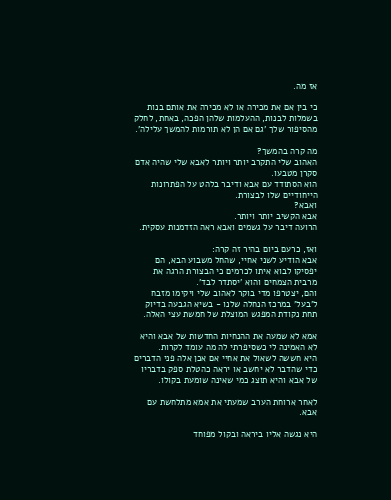אז מה.

כי בין אם את מכירה או לא מכירה את אותם בנות בשמלות לבנות, ההעלמות שלהן הפכה, באחת, לחלק מהסיפור שלך 'גם אם הן לא תורמות להמשך עלילה'.

מה קרה בהמשך?
האהוב שלי התקרב יותר ויותר לאבא שלי שהיה אדם סקרן מטבעו.
הוא הסתודד עם אבא ודיבר בלהט על הפתרונות הייחודיים שלו לבצורת.
ואבא?
אבא הקשיב יותר ויותר.
הרועה דיבר על גשמים ואבא ראה הזדמנות עסקית.

ואז, כרעם ביום בהיר זה קרה:
אבא הודיע לשני אחיי, שהחל משבוע הבא, הם יפסיקו לבוא איתו לכרמים כי הבצורת הרגה את מרבית הצמחים והוא 'יסתדר לבד'.
והם, יצטרפו מדי בוקר לאהוב שלי ויקימו מזבח ל'בעל' במרכז הנחלה שלנו - בשיא הגבעה בדיוק תחת נקודת המפגש המוצלת של חמשת עצי האלה.

אמא לא שמעה את ההנחיות החדשות של אבא והיא לא האמינה לי כשסיפרתי לה מה עומד לקרות.
היא חששה לשאול את אחיי אם אכן אלה פני הדברים כדי שהדבר לא יחשב או יראה כהטלת ספק בדבריו של אבא והיא תוצג כמי שאינה שומעת בקולו.

לאחר ארוחת הערב שמעתי את אמא מתלחשת עם אבא.

היא נגשה אליו ביראה ובקול מפוחד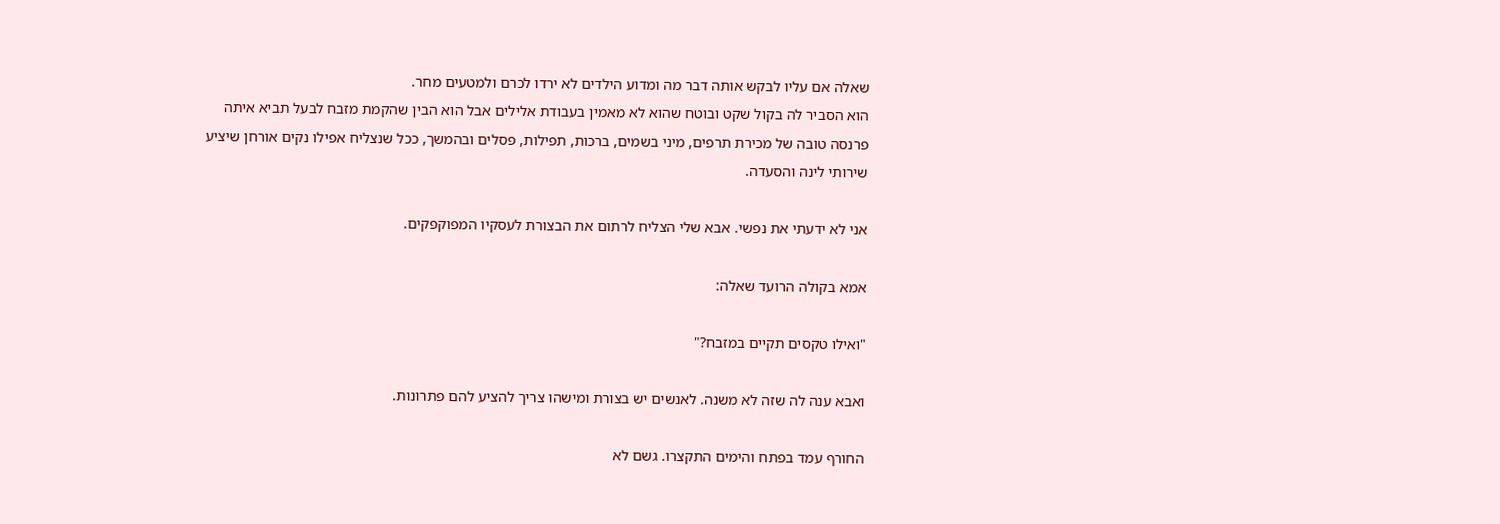שאלה אם עליו לבקש אותה דבר מה ומדוע הילדים לא ירדו לכרם ולמטעים מחר.
הוא הסביר לה בקול שקט ובוטח שהוא לא מאמין בעבודת אלילים אבל הוא הבין שהקמת מזבח לבעל תביא איתה פרנסה טובה של מכירת תרפים, מיני בשמים, ברכות, תפילות, פסלים ובהמשך, ככל שנצליח אפילו נקים אורחן שיציע שירותי לינה והסעדה.

אני לא ידעתי את נפשי. אבא שלי הצליח לרתום את הבצורת לעסקיו המפוקפקים.

אמא בקולה הרועד שאלה:

"ואילו טקסים תקיים במזבח?"

ואבא ענה לה שזה לא משנה. לאנשים יש בצורת ומישהו צריך להציע להם פתרונות.

החורף עמד בפתח והימים התקצרו. גשם לא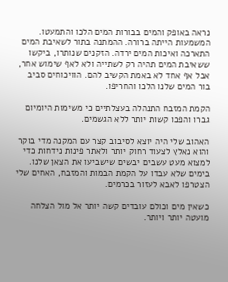נראה באופק והמים בבורות המים הלכו והתמעטו. המשמעות הייתה ברורה. ההמתנה בתור לשאיבת המים התארכה ואיכות המים ירדה. הזקנים שנותרו, ביקשו ששאיבת המים תהיה רק לשתייה ולא לאף שימוש אחר, אבל אף אחד לא באמת הקשיב להם. הוויכוחים סביב בור המים שלנו הלכו והחריפו.

הקמת המזבח התנהלה בעצלתיים כי משימות היומיום גברו והפכו קשות יותר ללא הגשמים.

האהוב שלי היה יוצא לסיבוב קצר עם המקנה מדי בוקר והוא נאלץ לצעוד רחוק יותר ולאתר פינות נידחות כדי למצוא מעט עשבים יבשים שישביעו את הצאן שלנו.
בימים שלא עבדו על הקמת הבמות והמזבח, האחים שלי הצטרפו לאבא לעזור בכרמים.

כשאין מים וכולם עובדים קשה יותר אל מול הצלחה מועטה יותר ויותר.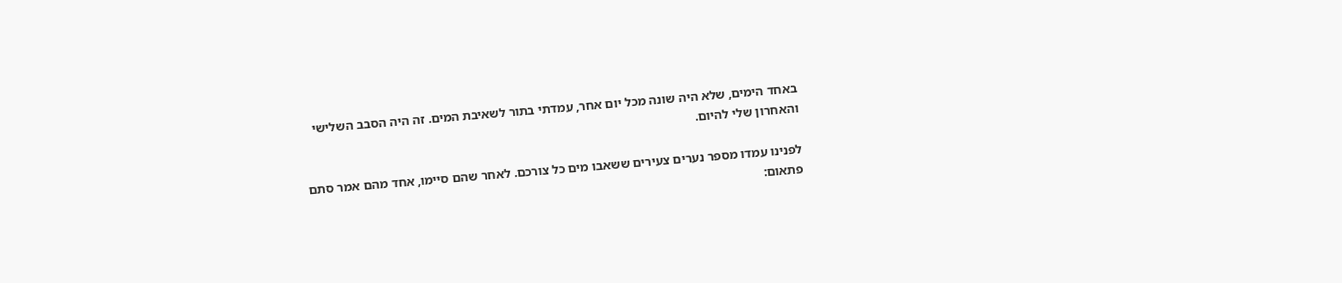באחד הימים, שלא היה שונה מכל יום אחר, עמדתי בתור לשאיבת המים. זה היה הסבב השלישי והאחרון שלי להיום.

לפנינו עמדו מספר נערים צעירים ששאבו מים כל צורכם. לאחר שהם סיימו, אחד מהם אמר סתם פתאום: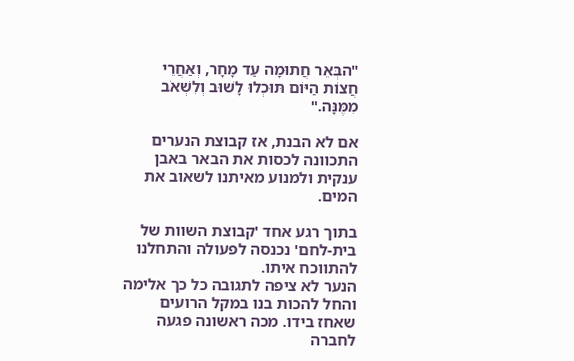"הבְּאֵר חֲתוּמָה עַד מָחָר, וְאַחֲרֵי חֲצוֹת הַיּוֹם תּוּכְלוּ לָשׁוּב וְלִשְׁאֹב מִמֶּנָּה."

אם לא הבנת, אז קבוצת הנערים התכוונה לכסות את הבאר באבן ענקית ולמנוע מאיתנו לשאוב את המים.

בתוך רגע אחד 'קבוצת השוות של בית-לחם' נכנסה לפעולה והתחלנו להתווכח איתו.
הנער לא ציפה לתגובה כל כך אלימה והחל להכות בנו במקל הרועים שאחז בידו. מכה ראשונה פגעה לחברה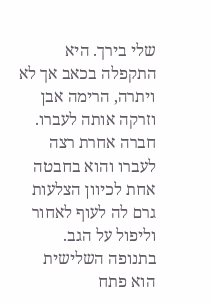שלי בירך. היא התקפלה בכאב אך לא ויתרה, הרימה אבן וזרקה אותה לעברו. חברה אחרת רצה לעברו והוא בחבטה אחת לכיוון הצלעות גרם לה לעוף לאחור וליפול על הגב. בתנופה השלישית הוא פתח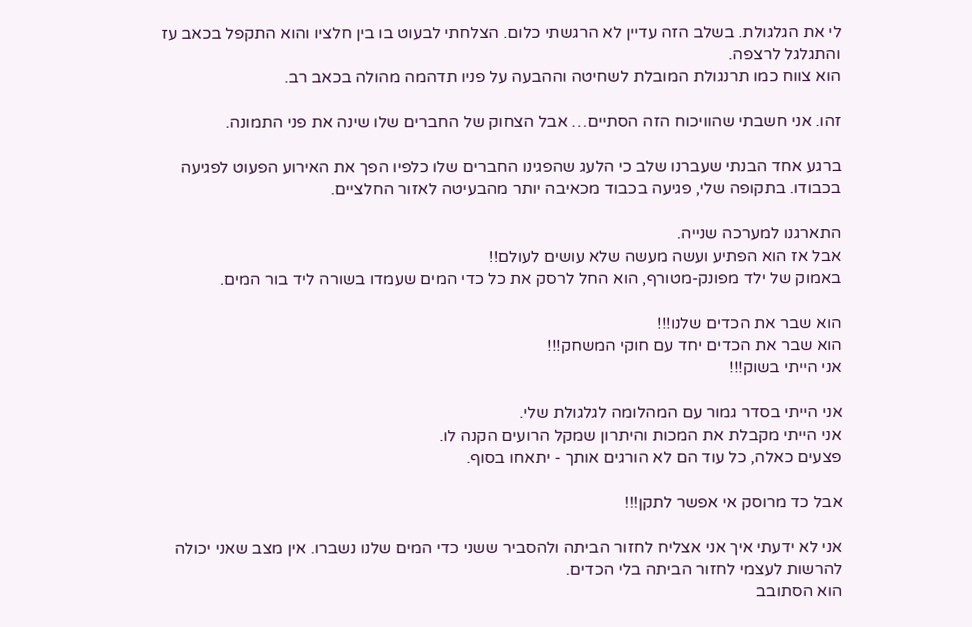לי את הגלגולת. בשלב הזה עדיין לא הרגשתי כלום. הצלחתי לבעוט בו בין חלציו והוא התקפל בכאב עז והתגלגל לרצפה.
הוא צווח כמו תרנגולת המובלת לשחיטה וההבעה על פניו תדהמה מהולה בכאב רב.

זהו. אני חשבתי שהוויכוח הזה הסתיים… אבל הצחוק של החברים שלו שינה את פני התמונה.

ברגע אחד הבנתי שעברנו שלב כי הלעג שהפגינו החברים שלו כלפיו הפך את האירוע הפעוט לפגיעה בכבודו. בתקופה שלי, פגיעה בכבוד מכאיבה יותר מהבעיטה לאזור החלציים.

התארגנו למערכה שנייה.
אבל אז הוא הפתיע ועשה מעשה שלא עושים לעולם!!
באמוק של ילד מפונק-מטורף, הוא החל לרסק את כל כדי המים שעמדו בשורה ליד בור המים.

הוא שבר את הכדים שלנו!!!
הוא שבר את הכדים יחד עם חוקי המשחק!!!
אני הייתי בשוק!!!

אני הייתי בסדר גמור עם המהלומה לגלגולת שלי.
אני הייתי מקבלת את המכות והיתרון שמקל הרועים הקנה לו.
פצעים כאלה, כל עוד הם לא הורגים אותך - יתאחו בסוף.

אבל כד מרוסק אי אפשר לתקן!!!

אני לא ידעתי איך אני אצליח לחזור הביתה ולהסביר ששני כדי המים שלנו נשברו. אין מצב שאני יכולה להרשות לעצמי לחזור הביתה בלי הכדים.
הוא הסתובב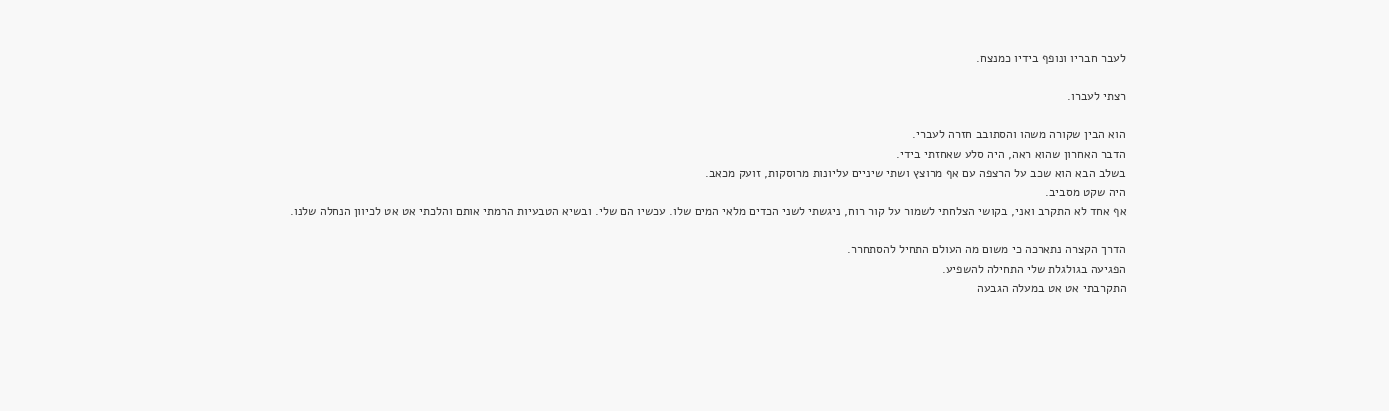לעבר חבריו ונופף בידיו כמנצח.

רצתי לעברו.

הוא הבין שקורה משהו והסתובב חזרה לעברי.
הדבר האחרון שהוא ראה, היה סלע שאחזתי בידי.
בשלב הבא הוא שכב על הרצפה עם אף מרוצץ ושתי שיניים עליונות מרוסקות, זועק מכאב.
היה שקט מסביב.
אף אחד לא התקרב ואני, בקושי הצלחתי לשמור על קור רוח, ניגשתי לשני הכדים מלאי המים שלו. עכשיו הם שלי. ובשיא הטבעיות הרמתי אותם והלכתי אט אט לכיוון הנחלה שלנו.

הדרך הקצרה נתארכה כי משום מה העולם התחיל להסתחרר.
הפגיעה בגולגלת שלי התחילה להשפיע.
התקרבתי אט אט במעלה הגבעה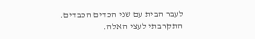לעבר הבית עם שני הכדים הכבדים.
התקרבתי לעצי האלה.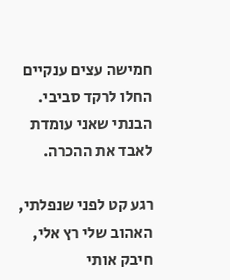חמישה עצים ענקיים החלו לרקד סביבי.
הבנתי שאני עומדת לאבד את ההכרה.

רגע קט לפני שנפלתי, האהוב שלי רץ אלי, חיבק אותי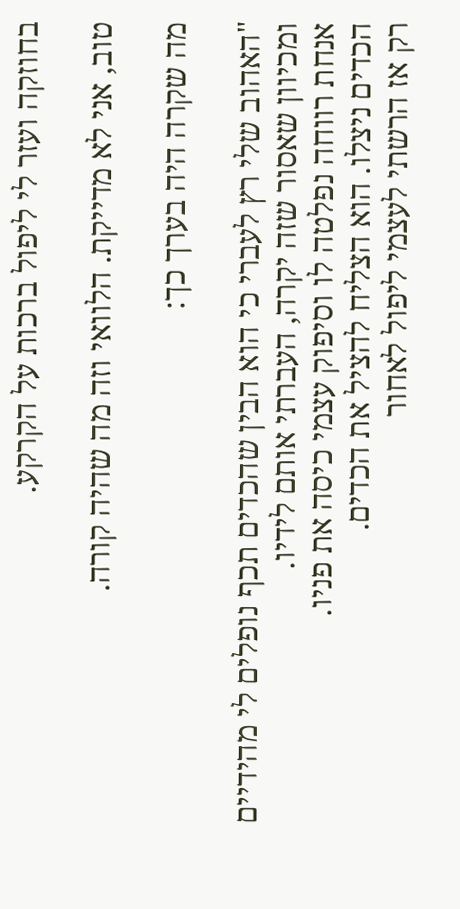בחוזקה ועזר לי ליפול ברכות על הקרקע.

טוב, אני לא מדייקת. הלוואי וזה מה שהיה קורה.

מה שקרה היה בערך כך:

"האהוב שלי רץ לעברי כי הוא הבין שהכדים תכף נופלים לי מהידיים ומכיוון שאסור שזה יקרה, העברתי אותם לידיו.
אנחת רווחה נפלטה לו וסיפוק עצמי כיסה את פניו.
הכדים ניצלו. הוא הצליח להציל את הכדים.
רק אז הרשתי לעצמי ליפול לאחור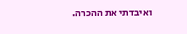ואיבדתי את ההכרה.